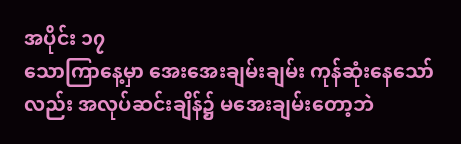အပိုင်း ၁၇
သောကြာနေ့မှာ အေးအေးချမ်းချမ်း ကုန်ဆုံးနေသော်လည်း အလုပ်ဆင်းချိန်၌ မအေးချမ်းတော့ဘဲ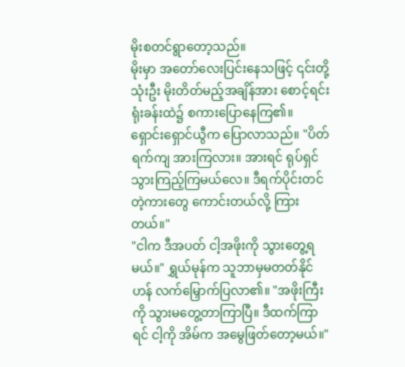မိုးစတင်ရွာတော့သည်။
မိုးမှာ အတော်လေးပြင်းနေသဖြင့် ၎င်းတို့သုံးဦး မိုးတိတ်မည့်အချိန်အား စောင့်ရင်း ရုံးခန်းထဲ၌ စကားပြောနေကြ၏။
ရှောင်းရှောင်ယွီက ပြောလာသည်။ "ပိတ်ရက်ကျ အားကြလား။ အားရင် ရုပ်ရှင်သွားကြည့်ကြမယ်လေ။ ဒီရက်ပိုင်းတင်တဲ့ကားတွေ ကောင်းတယ်လို့ ကြားတယ်။"
"ငါက ဒီအပတ် ငါ့အဖိုးကို သွားတွေ့ရမယ်။" ရွှယ်မုန်က သူဘာမှမတတ်နိုင်ဟန် လက်မြှောက်ပြလာ၏။ "အဖိုးကြီးကို သွားမတွေ့တာကြာပြီ။ ဒီထက်ကြာရင် ငါ့ကို အိမ်က အမွေဖြတ်တော့မယ်။"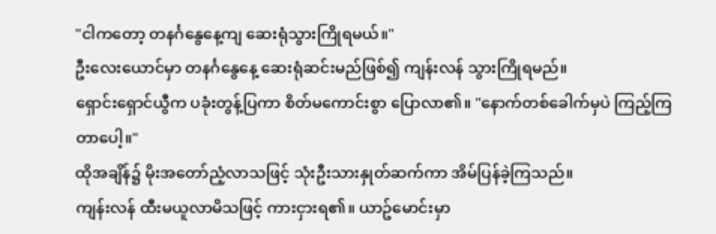"ငါကတော့ တနင်္ဂနွေနေ့ကျ ဆေးရုံသွားကြိုရမယ်။"
ဦးလေးယောင်မှာ တနင်္ဂနွေနေ့ ဆေးရုံဆင်းမည်ဖြစ်၍ ကျန်းလန် သွားကြိုရမည်။
ရှောင်းရှောင်ယွီက ပခုံးတွန့်ပြကာ စိတ်မကောင်းစွာ ပြောလာ၏။ "နောက်တစ်ခေါက်မှပဲ ကြည့်ကြတာပေါ့။"
ထိုအချိန်၌ မိုးအတော်ညံ့လာသဖြင့် သုံးဦးသားနှုတ်ဆက်ကာ အိမ်ပြန်ခဲ့ကြသည်။
ကျန်းလန် ထီးမယူလာမိသဖြင့် ကားငှားရ၏။ ယာဥ်မောင်းမှာ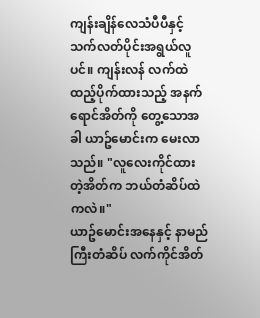ကျန်းချိန်လေသံပီပီနှင့် သက်လတ်ပိုင်းအရွယ်လူပင်။ ကျန်းလန် လက်ထဲထည့်ပိုက်ထားသည့် အနက်ရောင်အိတ်ကို တွေ့သောအခါ ယာဥ်မောင်းက မေးလာသည်။ "လူလေးကိုင်ထားတဲ့အိတ်က ဘယ်တံဆိပ်ထဲကလဲ။"
ယာဥ်မောင်းအနေနှင့် နာမည်ကြီးတံဆိပ် လက်ကိုင်အိတ်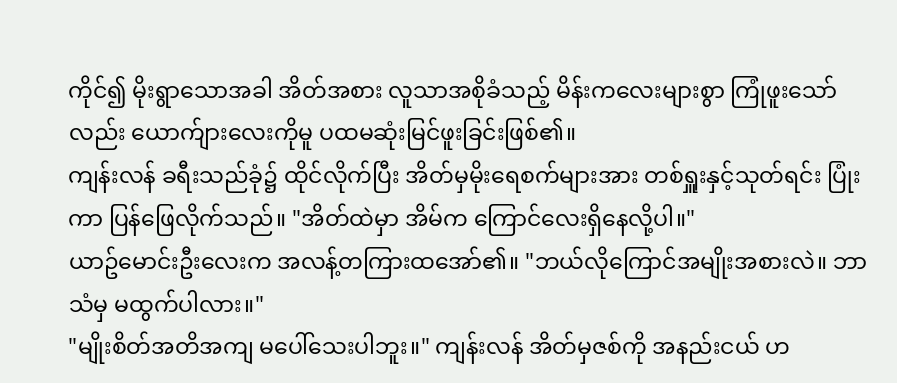ကိုင်၍ မိုးရွာသောအခါ အိတ်အစား လူသာအစိုခံသည့် မိန်းကလေးများစွာ ကြုံဖူးသော်လည်း ယောက်ျားလေးကိုမူ ပထမဆုံးမြင်ဖူးခြင်းဖြစ်၏။
ကျန်းလန် ခရီးသည်ခုံ၌ ထိုင်လိုက်ပြီး အိတ်မှမိုးရေစက်များအား တစ်ရှူးနှင့်သုတ်ရင်း ပြုံးကာ ပြန်ဖြေလိုက်သည်။ "အိတ်ထဲမှာ အိမ်က ကြောင်လေးရှိနေလို့ပါ။"
ယာဥ်မောင်းဦးလေးက အလန့်တကြားထအော်၏။ "ဘယ်လိုကြောင်အမျိုးအစားလဲ။ ဘာသံမှ မထွက်ပါလား။"
"မျိုးစိတ်အတိအကျ မပေါ်သေးပါဘူး။" ကျန်းလန် အိတ်မှဇစ်ကို အနည်းငယ် ဟ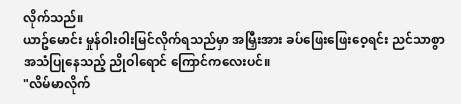လိုက်သည်။
ယာဥ်မောင်း မှုန်ဝါးဝါးမြင်လိုက်ရသည်မှာ အမြှီးအား ခပ်ဖြေးဖြေးဝေ့ရင်း ညင်သာစွာ အသံပြုနေသည့် ညိုဝါရောင် ကြောင်ကလေးပင်။
"လိမ်မာလိုက်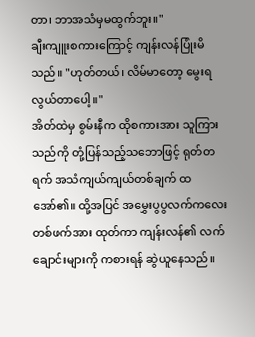တာ၊ ဘာအသံမှမထွက်ဘူး။"
ချီးကျူးစကားကြောင့် ကျန်းလန်ပြုံးမိသည်။ "ဟုတ်တယ်၊ လိမ်မာတော့ မွေးရလွယ်တာပေါ့။"
အိတ်ထဲမှ စွမ်းနီက ထိုစကားအား သူကြားသည်ကို တုံ့ပြန်သည့်သဘောဖြင့် ရုတ်တရက် အသံကျယ်ကျယ်တစ်ချက် ထအော်၏။ ထို့အပြင် အမွှေးပွပွလက်ကလေးတစ်ဖက်အား ထုတ်ကာ ကျန်းလန်၏ လက်ချောင်းများကို ကစားရန် ဆွဲယူနေသည်။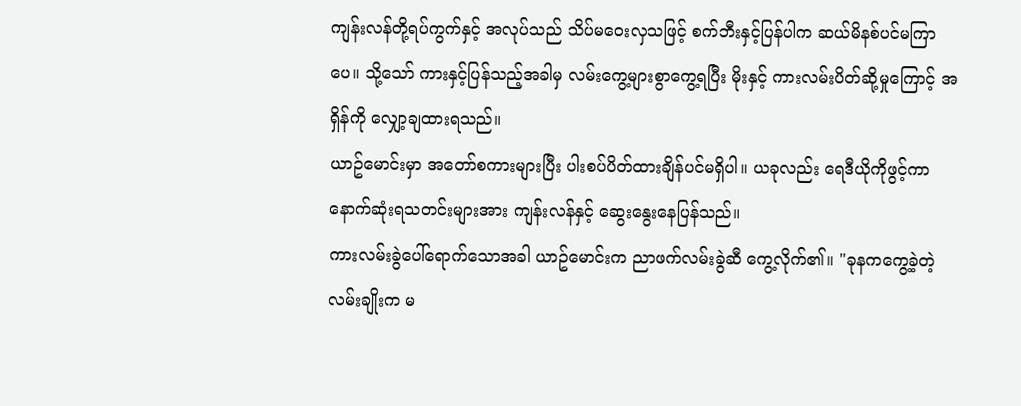ကျန်းလန်တို့ရပ်ကွက်နှင့် အလုပ်သည် သိပ်မဝေးလှသဖြင့် စက်ဘီးနှင့်ပြန်ပါက ဆယ်မိနစ်ပင်မကြာပေ။ သို့သော် ကားနှင့်ပြန်သည့်အခါမှ လမ်းကွေ့များစွာကွေ့ရပြီး မိုးနှင့် ကားလမ်းပိတ်ဆို့မှုကြောင့် အရှိန်ကို လျှော့ချထားရသည်။
ယာဥ်မောင်းမှာ အတော်စကားများပြီး ပါးစပ်ပိတ်ထားချိန်ပင်မရှိပါ။ ယခုလည်း ရေဒီယိုကိုဖွင့်ကာ နောက်ဆုံးရသတင်းများအား ကျန်းလန်နှင့် ဆွေးနွေးနေပြန်သည်။
ကားလမ်းခွဲပေါ်ရောက်သောအခါ ယာဥ်မောင်းက ညာဖက်လမ်းခွဲဆီ ကွေ့လိုက်၏။ "ခုနကကွေ့ခဲ့တဲ့လမ်းချိုးက မ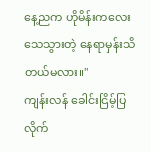နေ့ညက ဟိုမိန်းကလေးသေသွားတဲ့ နေရာမှန်းသိတယ်မလား။"
ကျန်းလန် ခေါင်းငြိမ့်ပြလိုက်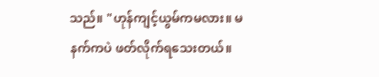သည်။ "ဟုန်ကျင့်ယွမ်ကမလား။ မနက်ကပဲ ဖတ်လိုက်ရသေးတယ်။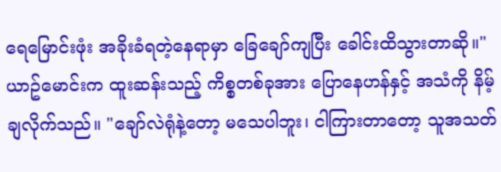ရေမြောင်းဖုံး အခိုးခံရတဲ့နေရာမှာ ခြေချော်ကျပြီး ခေါင်းထိသွားတာဆို။"
ယာဥ်မောင်းက ထူးဆန်းသည့် ကိစ္စတစ်ခုအား ပြောနေဟန်နှင့် အသံကို နိမ့်ချလိုက်သည်။ "ချော်လဲရုံနဲ့တော့ မသေပါဘူး၊ ငါကြားတာတော့ သူအသတ်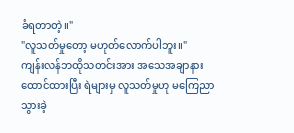ခံရတာတဲ့။"
"လူသတ်မှုတော့ မဟုတ်လောက်ပါဘူး။"
ကျန်းလန်ဘထိုသတင်းအား အသေအချာနားထောင်ထားပြီး ရဲများမှ လူသတ်မှုဟု မကြေညာသွားခဲ့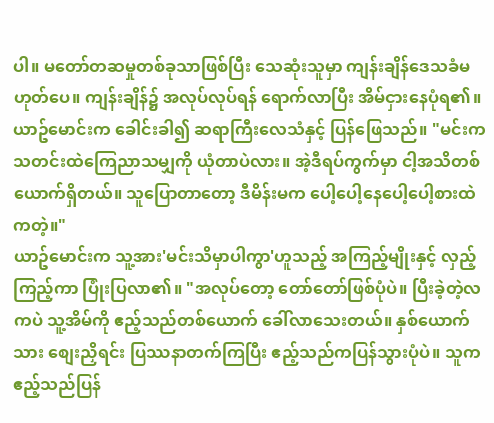ပါ။ မတော်တဆမှုတစ်ခုသာဖြစ်ပြီး သေဆုံးသူမှာ ကျန်းချိန်ဒေသခံမဟုတ်ပေ။ ကျန်းချိန်၌ အလုပ်လုပ်ရန် ရောက်လာပြီး အိမ်ငှားနေပုံရ၏။
ယာဥ်မောင်းက ခေါင်းခါ၍ ဆရာကြီးလေသံနှင့် ပြန်ဖြေသည်။ "မင်းက သတင်းထဲကြေညာသမျှကို ယုံတာပဲလား။ အဲ့ဒီရပ်ကွက်မှာ ငါ့အသိတစ်ယောက်ရှိတယ်။ သူပြောတာတော့ ဒီမိန်းမက ပေါ့ပေါ့နေပေါ့ပေါ့စားထဲကတဲ့။"
ယာဥ်မောင်းက သူ့အား'မင်းသိမှာပါကွာ'ဟူသည့် အကြည့်မျိုးနှင့် လှည့်ကြည့်ကာ ပြုံးပြလာ၏။ "အလုပ်တော့ တော်တော်ဖြစ်ပုံပဲ။ ပြီးခဲ့တဲ့လကပဲ သူ့အိမ်ကို ဧည့်သည်တစ်ယောက် ခေါ်လာသေးတယ်။ နှစ်ယောက်သား စျေးညှိရင်း ပြဿနာတက်ကြပြီး ဧည့်သည်ကပြန်သွားပုံပဲ။ သူက ဧည့်သည်ပြန်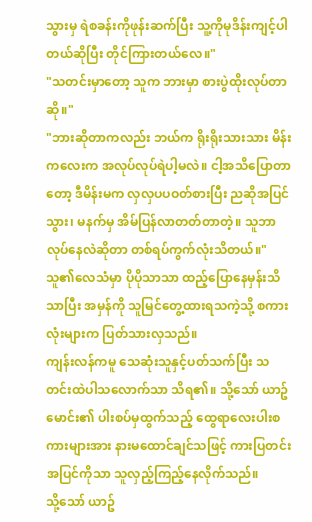သွားမှ ရဲစခန်းကိုဖုန်းဆက်ပြီး သူ့ကိုမုဒိန်းကျင့်ပါတယ်ဆိုပြီး တိုင်ကြားတယ်လေ။"
"သတင်းမှာတော့ သူက ဘားမှာ စားပွဲထိုးလုပ်တာဆို။"
"ဘားဆိုတာကလည်း ဘယ်က ရိုးရိုးသားသား မိန်းကလေးက အလုပ်လုပ်ရဲပါ့မလဲ။ ငါ့အသိပြောတာတော့ ဒီမိန်းမက လှလှပပဝတ်စားပြီး ညဆိုအပြင်သွား၊ မနက်မှ အိမ်ပြန်လာတတ်တာတဲ့။ သူဘာလုပ်နေလဲဆိုတာ တစ်ရပ်ကွက်လုံးသိတယ်။"
သူ၏လေသံမှာ ပိုပိုသာသာ ထည့်ပြောနေမှန်းသိသာပြီး အမှန်ကို သူမြင်တွေ့ထားရသကဲ့သို့ စကားလုံးများက ပြတ်သားလှသည်။
ကျန်းလန်ကမူ သေဆုံးသူနှင့်ပတ်သက်ပြီး သတင်းထဲပါသလောက်သာ သိရ၏။ သို့သော် ယာဥ်မောင်း၏ ပါးစပ်မှထွက်သည့် ထွေရာလေးပါးစကားများအား နားမထောင်ချင်သဖြင့် ကားပြတင်းအပြင်ကိုသာ သူလှည့်ကြည့်နေလိုက်သည်။
သို့သော် ယာဥ်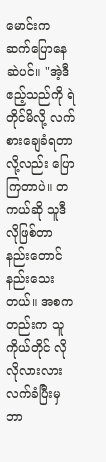မောင်းက ဆက်ပြောနေဆဲပင်။ "အဲ့ဒီဧည့်သည်ကို ရဲတိုင်မိလို့ လက်စားချေခံရတာလို့လည်း ပြောကြတာပဲ။ တကယ်ဆို သူဒီလိုဖြစ်တာ နည်းတောင်နည်းသေးတယ်။ အစကတည်းက သူကိုယ်တိုင် လိုလိုလားလား လက်ခံပြီးမှ ဘာ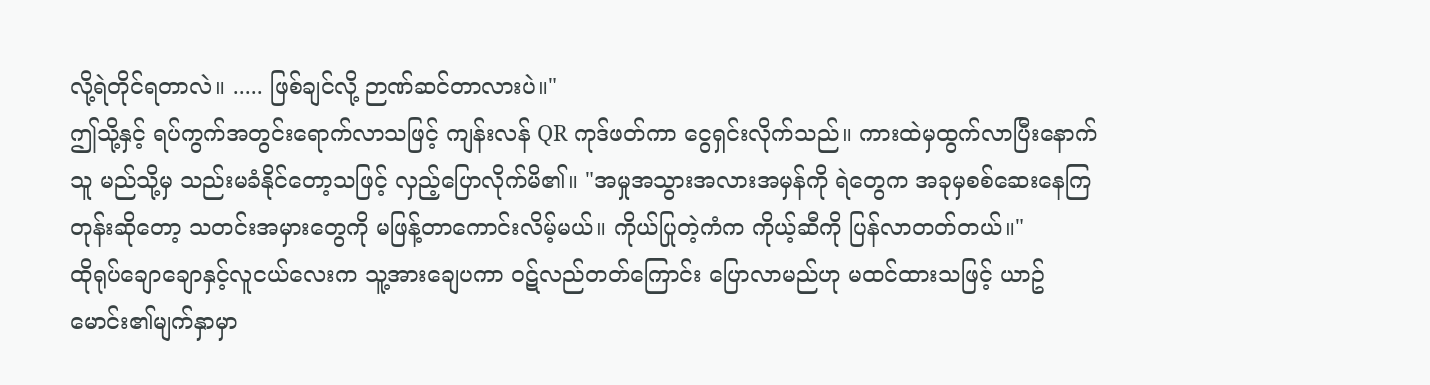လို့ရဲတိုင်ရတာလဲ။ ..... ဖြစ်ချင်လို့ ဉာဏ်ဆင်တာလားပဲ။"
ဤသို့နှင့် ရပ်ကွက်အတွင်းရောက်လာသဖြင့် ကျန်းလန် QR ကုဒ်ဖတ်ကာ ငွေရှင်းလိုက်သည်။ ကားထဲမှထွက်လာပြီးနောက် သူ မည်သို့မှ သည်းမခံနိုင်တော့သဖြင့် လှည့်ပြောလိုက်မိ၏။ "အမှုအသွားအလားအမှန်ကို ရဲတွေက အခုမှစစ်ဆေးနေကြတုန်းဆိုတော့ သတင်းအမှားတွေကို မဖြန့်တာကောင်းလိမ့်မယ်။ ကိုယ်ပြုတဲ့ကံက ကိုယ့်ဆီကို ပြန်လာတတ်တယ်။"
ထိုရုပ်ချောချောနှင့်လူငယ်လေးက သူ့အားချေပကာ ဝဋ်လည်တတ်ကြောင်း ပြောလာမည်ဟု မထင်ထားသဖြင့် ယာဥ်မောင်း၏မျက်နှာမှာ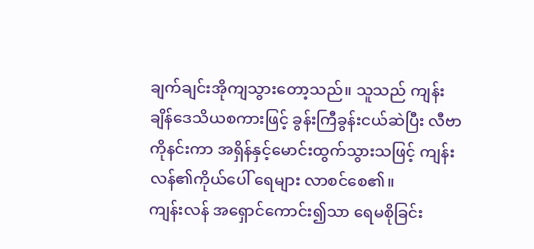ချက်ချင်းအိုကျသွားတော့သည်။ သူသည် ကျန်းချိန်ဒေသိယစကားဖြင့် ခွန်းကြီခွန်းငယ်ဆဲပြီး လီဗာကိုနင်းကာ အရှိန်နှင့်မောင်းထွက်သွားသဖြင့် ကျန်းလန်၏ကိုယ်ပေါ် ရေများ လာစင်စေ၏။
ကျန်းလန် အရှောင်ကောင်း၍သာ ရေမစိုခြင်း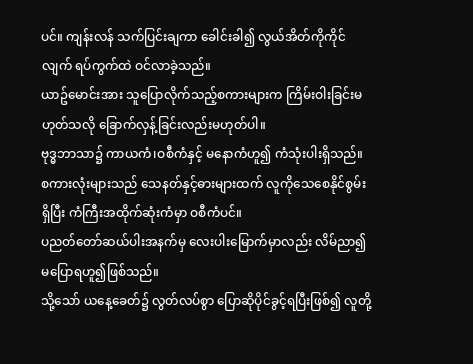ပင်။ ကျန်းလန် သက်ပြင်းချကာ ခေါင်းခါ၍ လွယ်အိတ်ကိုကိုင်လျက် ရပ်ကွက်ထဲ ဝင်လာခဲ့သည်။
ယာဥ်မောင်းအား သူပြောလိုက်သည့်စကားများက ကြိမ်းဝါးခြင်းမဟုတ်သလို ခြောက်လှန့်ခြင်းလည်းမဟုတ်ပါ။
ဗုဒ္ဓဘာသာ၌ ကာယကံ၊ဝစီကံနှင့် မနောကံဟူ၍ ကံသုံးပါးရှိသည်။ စကားလုံးများသည် သေနတ်နှင့်ဓားများထက် လူကိုသေစေနိုင်စွမ်းရှိပြီး ကံကြီးအထိုက်ဆုံးကံမှာ ဝစီကံပင်။
ပညတ်တော်ဆယ်ပါးအနက်မှ လေးပါးမြောက်မှာလည်း လိမ်ညာ၍မပြောရဟူ၍ဖြစ်သည်။
သို့သော် ယနေ့ခေတ်၌ လွတ်လပ်စွာ ပြောဆိုပိုင်ခွင့်ရပြီးဖြစ်၍ လူတို့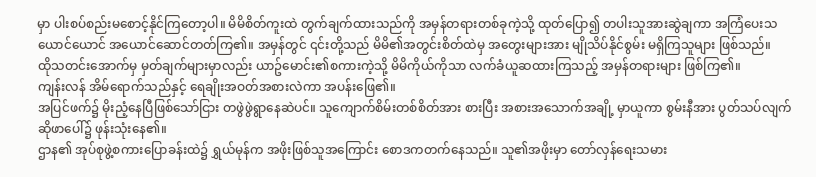မှာ ပါးစပ်စည်းမစောင့်နိုင်ကြတော့ပါ။ မိမိစိတ်ကူးထဲ တွက်ချက်ထားသည်ကို အမှန်တရားတစ်ခုကဲ့သို့ ထုတ်ပြော၍ တပါးသူအားဆွဲချကာ အကြံပေးသယောင်ယောင် အယောင်ဆောင်တတ်ကြ၏။ အမှန်တွင် ၎င်းတို့သည် မိမိ၏အတွင်းစိတ်ထဲမှ အတွေးများအား မျိုသိပ်နိုင်စွမ်း မရှိကြသူများ ဖြစ်သည်။
ထိုသတင်းအောက်မှ မှတ်ချက်များမှာလည်း ယာဥ်မောင်း၏စကားကဲ့သို့ မိမိကိုယ်ကိုသာ လက်ခံယူဆထားကြသည့် အမှန်တရားများ ဖြစ်ကြ၏။
ကျန်းလန် အိမ်ရောက်သည်နှင့် ရေချိုးအဝတ်အစားလဲကာ အပန်းဖြေ၏။
အပြင်ဖက်၌ မိုးညံ့နေပြီဖြစ်သော်ငြား တဖွဲဖွဲရွာနေဆဲပင်။ သူကျောက်စိမ်းတစ်စိတ်အား စားပြီး အစားအသောက်အချို့ မှာယူကာ စွမ်းနီအား ပွတ်သပ်လျက် ဆိုဖာပေါ်၌ ဖုန်းသုံးနေ၏။
ဌာန၏ အုပ်စုဖွဲ့စကားပြောခန်းထဲ၌ ရွှယ်မုန်က အဖိုးဖြစ်သူအကြောင်း စောဒကတက်နေသည်။ သူ၏အဖိုးမှာ တော်လှန်ရေးသမား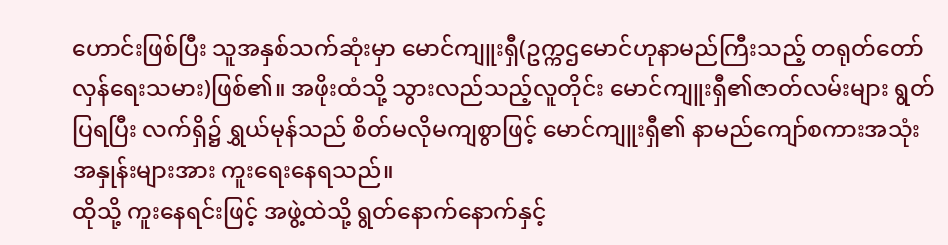ဟောင်းဖြစ်ပြီး သူအနှစ်သက်ဆုံးမှာ မောင်ကျူးရှီ(ဥက္ကဌမောင်ဟုနာမည်ကြီးသည့် တရုတ်တော်လှန်ရေးသမား)ဖြစ်၏။ အဖိုးထံသို့ သွားလည်သည့်လူတိုင်း မောင်ကျူးရှီ၏ဇာတ်လမ်းများ ရွတ်ပြရပြီး လက်ရှိ၌ ရွှယ်မုန်သည် စိတ်မလိုမကျစွာဖြင့် မောင်ကျူးရှီ၏ နာမည်ကျော်စကားအသုံးအနှုန်းများအား ကူးရေးနေရသည်။
ထိုသို့ ကူးနေရင်းဖြင့် အဖွဲ့ထဲသို့ ရွတ်နောက်နောက်နှင့်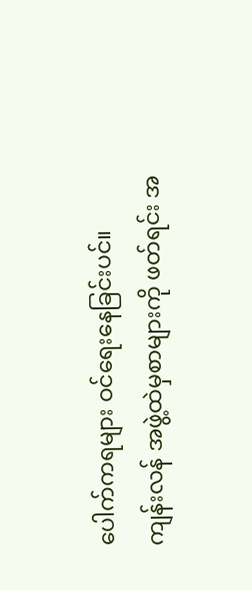ပေါက်ကရများ ဝင်ရေးနေခြင်းပင်။
ကျန်းလန် အဖွဲ့ထဲမှစာများကို ဖတ်ရင်း အ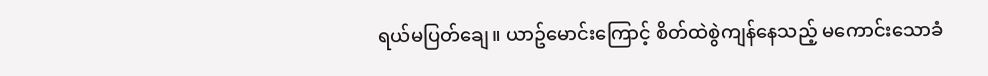ရယ်မပြတ်ချေ။ ယာဥ်မောင်းကြောင့် စိတ်ထဲစွဲကျန်နေသည့် မကောင်းသောခံ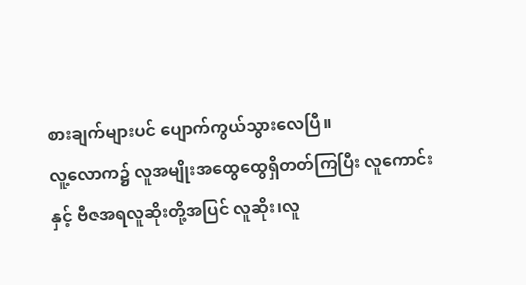စားချက်များပင် ပျောက်ကွယ်သွားလေပြီ။
လူ့လောက၌ လူအမျိုးအထွေထွေရှိတတ်ကြပြီး လူကောင်းနှင့် ဗီဇအရလူဆိုးတို့အပြင် လူဆိုး၊လူ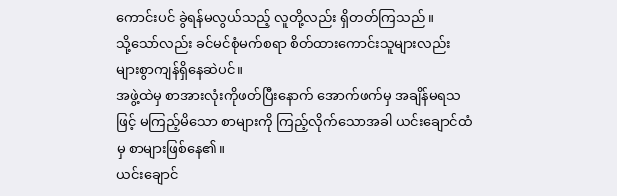ကောင်းပင် ခွဲရန်မလွယ်သည့် လူတို့လည်း ရှိတတ်ကြသည်။
သို့သော်လည်း ခင်မင်စုံမက်စရာ စိတ်ထားကောင်းသူများလည်း များစွာကျန်ရှိနေဆဲပင်။
အဖွဲ့ထဲမှ စာအားလုံးကိုဖတ်ပြီးနောက် အောက်ဖက်မှ အချိန်မရသဖြင့် မကြည့်မိသော စာများကို ကြည့်လိုက်သောအခါ ယင်းချောင်ထံမှ စာများဖြစ်နေ၏။
ယင်းချောင်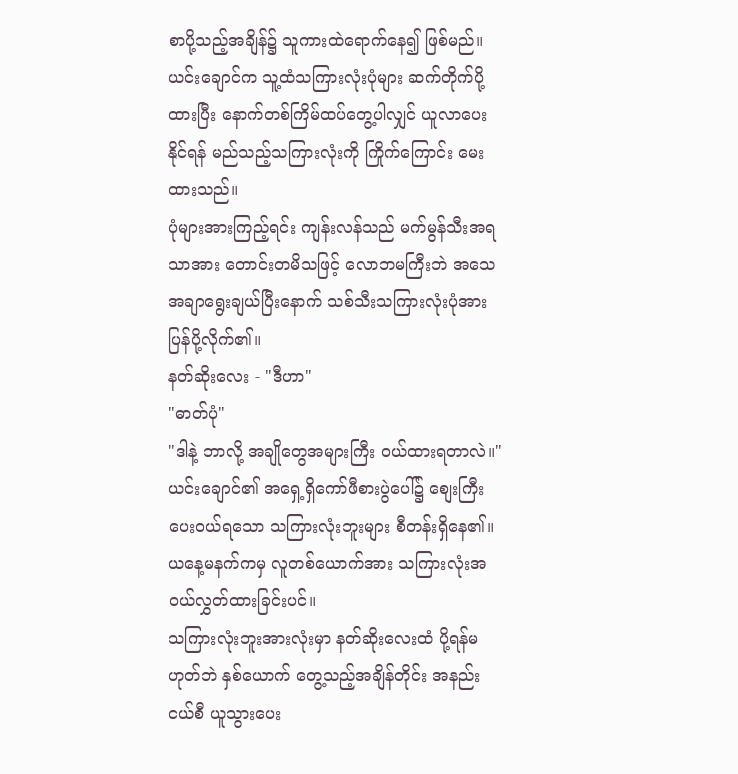စာပို့သည့်အချိန်၌ သူကားထဲရောက်နေ၍ ဖြစ်မည်။
ယင်းချောင်က သူ့ထံသကြားလုံးပုံများ ဆက်တိုက်ပို့ထားပြီး နောက်တစ်ကြိမ်ထပ်တွေ့ပါလျှင် ယူလာပေးနိုင်ရန် မည်သည့်သကြားလုံးကို ကြိုက်ကြောင်း မေးထားသည်။
ပုံများအားကြည့်ရင်း ကျန်းလန်သည် မက်မွန်သီးအရသာအား တောင်းတမိသဖြင့် လောဘမကြီးဘဲ အသေအချာရွေးချယ်ပြီးနောက် သစ်သီးသကြားလုံးပုံအား ပြန်ပို့လိုက်၏။
နတ်ဆိုးလေး - "ဒီဟာ"
"ဓာတ်ပုံ"
"ဒါနဲ့ ဘာလို့ အချိုတွေအများကြီး ဝယ်ထားရတာလဲ။"
ယင်းချောင်၏ အရှေ့ရှိကော်ဖီစားပွဲပေါ်၌ စျေးကြီးပေးဝယ်ရသော သကြားလုံးဘူးများ စီတန်းရှိနေ၏။ ယနေ့မနက်ကမှ လူတစ်ယောက်အား သကြားလုံးအဝယ်လွှတ်ထားခြင်းပင်။
သကြားလုံးဘူးအားလုံးမှာ နတ်ဆိုးလေးထံ ပို့ရန်မဟုတ်ဘဲ နှစ်ယောက် တွေ့သည့်အချိန်တိုင်း အနည်းငယ်စီ ယူသွားပေး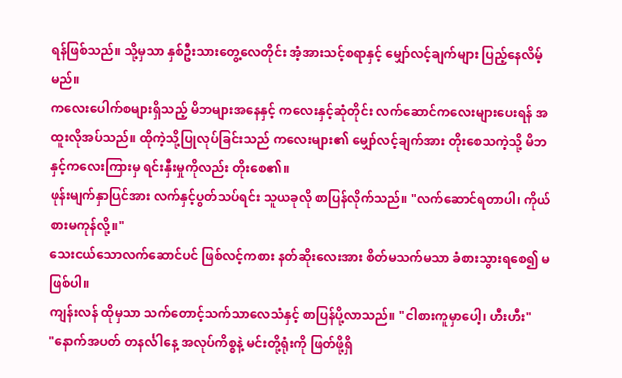ရန်ဖြစ်သည်။ သို့မှသာ နှစ်ဦးသားတွေ့လေတိုင်း အံ့အားသင့်စရာနှင့် မျှော်လင့်ချက်များ ပြည့်နေလိမ့်မည်။
ကလေးပေါက်စများရှိသည့် မိဘများအနေနှင့် ကလေးနှင့်ဆုံတိုင်း လက်ဆောင်ကလေးများပေးရန် အထူးလိုအပ်သည်။ ထိုကဲ့သို့ပြုလုပ်ခြင်းသည် ကလေးများ၏ မျှော်လင့်ချက်အား တိုးစေသကဲ့သို့ မိဘနှင့်ကလေးကြားမှ ရင်းနှီးမှုကိုလည်း တိုးစေ၏။
ဖုန်းမျက်နှာပြင်အား လက်နှင့်ပွတ်သပ်ရင်း သူယခုလို စာပြန်လိုက်သည်။ "လက်ဆောင်ရတာပါ၊ ကိုယ်စားမကုန်လို့။"
သေးငယ်သောလက်ဆောင်ပင် ဖြစ်လင့်ကစား နတ်ဆိုးလေးအား စိတ်မသက်မသာ ခံစားသွားရစေ၍ မဖြစ်ပါ။
ကျန်းလန် ထိုမှသာ သက်တောင့်သက်သာလေသံနှင့် စာပြန်ပို့လာသည်။ "ငါစားကူမှာပေါ့၊ ဟီးဟီး"
"နောက်အပတ် တနင်္လါနေ့ အလုပ်ကိစ္စနဲ့ မင်းတို့ရုံးကို ဖြတ်ဖို့ရှိ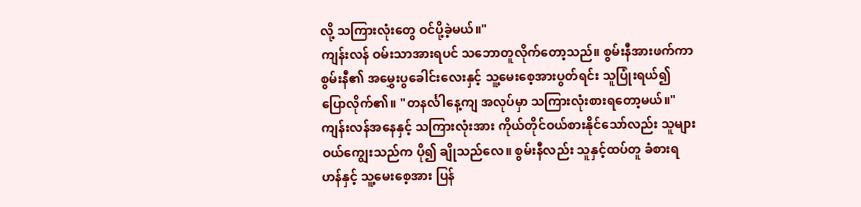လို့ သကြားလုံးတွေ ဝင်ပို့ခဲ့မယ်။"
ကျန်းလန် ဝမ်းသာအားရပင် သဘောတူလိုက်တော့သည်။ စွမ်းနီအားဖက်ကာ စွမ်းနီ၏ အမွှေးပွခေါင်းလေးနှင့် သူ့မေးစေ့အားပွတ်ရင်း သူပြုံးရယ်၍ ပြောလိုက်၏။ "တနင်္လါနေ့ကျ အလုပ်မှာ သကြားလုံးစားရတော့မယ်။"
ကျန်းလန်အနေနှင့် သကြားလုံးအား ကိုယ်တိုင်ဝယ်စားနိုင်သော်လည်း သူများဝယ်ကျွေးသည်က ပို၍ ချိုသည်လေ။ စွမ်းနီလည်း သူနှင့်ထပ်တူ ခံစားရဟန်နှင့် သူ့မေးစေ့အား ပြန်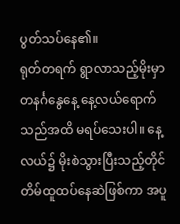ပွတ်သပ်နေ၏။
ရုတ်တရက် ရွာလာသည့်မိုးမှာ တနင်္ဂနွေနေ့ နေ့လယ်ရောက်သည်အထိ မရပ်သေးပါ။ နေ့လယ်၌ မိုးစဲသွားပြီးသည့်တိုင် တိမ်ထူထပ်နေဆဲဖြစ်ကာ အပူ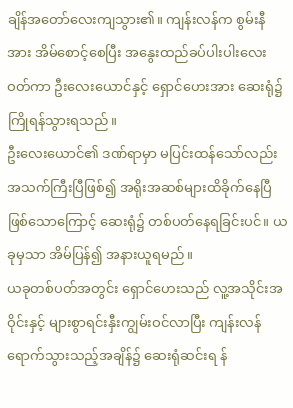ချိန်အတော်လေးကျသွား၏။ ကျန်းလန်က စွမ်းနီအား အိမ်စောင့်စေပြီး အနွေးထည်ခပ်ပါးပါးလေးဝတ်ကာ ဦးလေးယောင်နှင့် ရှောင်ဟေးအား ဆေးရုံ၌ကြိုရန်သွားရသည်။
ဦးလေးယောင်၏ ဒဏ်ရာမှာ မပြင်းထန်သော်လည်း အသက်ကြီးပြီဖြစ်၍ အရိုးအဆစ်များထိခိုက်နေပြီ ဖြစ်သောကြောင့် ဆေးရုံ၌ တစ်ပတ်နေရခြင်းပင်။ ယခုမှသာ အိမ်ပြန်၍ အနားယူရမည်။
ယခုတစ်ပတ်အတွင်း ရှောင်ဟေးသည် လူ့အသိုင်းအဝိုင်းနှင့် များစွာရင်းနှီးကျွမ်းဝင်လာပြီး ကျန်းလန် ရောက်သွားသည့်အချိန်၌ ဆေးရုံဆင်းရ န်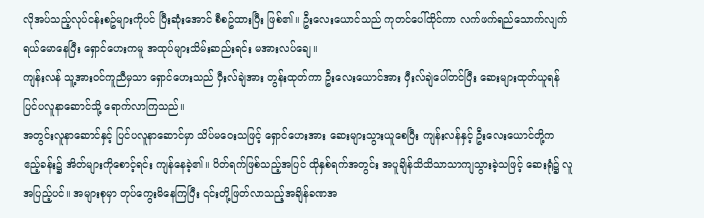လိုအပ်သည့်လုပ်ငန်းစဥ်များကိုပင် ပြီးဆုံးအောင် စီစဥ်ထားပြီး ဖြစ်၏။ ဦးလေးယောင်သည် ကုတင်ပေါ်ထိုင်ကာ လက်ဖက်ရည်သောက်လျက် ရယ်မောနေပြီး ရှောင်ဟေးကမူ အထုပ်များသိမ်းဆည်းရင်း မအားလပ်ချေ။
ကျန်းလန် သူ့အားဝင်ကူညီမှသာ ရှောင်ဟေးသည် ဝှီးလ်ချဲအား တွန်းထုတ်ကာ ဦးလေးယောင်အား ဝှီးလ်ချဲပေါ်တင်ပြီး ဆေးများထုတ်ယူရန် ပြင်ပလူနာဆောင်သို့ ရောက်လာကြသည်။
အတွင်းလူနာဆောင်နှင့် ပြင်ပလူနာဆောင်မှာ သိပ်မဝေးသဖြင့် ရှောင်ဟေးအား ဆေးများသွားယူစေပြီး ကျန်းလန်နှင့် ဦးလေးယောင်တို့က ဧည့်ခန်း၌ အိတ်များကိုစောင့်ရင်း ကျန်နေခဲ့၏။ ပိတ်ရက်ဖြစ်သည့်အပြင် ထိုနှစ်ရက်အတွင်း အပူချိန်သိသိသာသာကျသွားခဲ့သဖြင့် ဆေးရုံ၌ လူအပြည့်ပင်။ အများစုမှာ တုပ်ကွေးမိနေကြပြီး ၎င်းတို့ဖြတ်လာသည့်အချိန်ခဏအ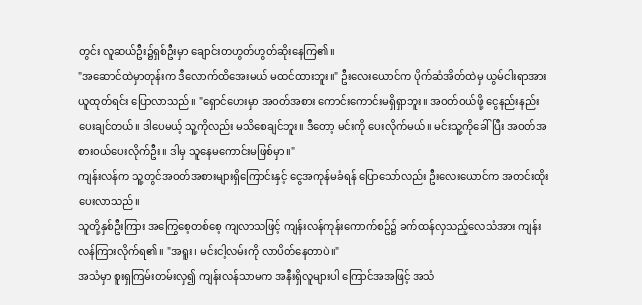တွင်း လူဆယ်ဦး၌ရှစ်ဦးမှာ ချောင်းတဟွတ်ဟွတ်ဆိုးနေကြ၏။
"အဆောင်ထဲမှာတုန်းက ဒီလောက်ထိအေးမယ် မထင်ထားဘူး။" ဦးလေးယောင်က ပိုက်ဆံအိတ်ထဲမှ ယွမ်ငါးရာအား ယူထုတ်ရင်း ပြောလာသည်။ "ရှောင်ဟေးမှာ အဝတ်အစား ကောင်းကောင်းမရှိရှာဘူး။ အဝတ်ဝယ်ဖို့ ငွေနည်းနည်းပေးချင်တယ်။ ဒါပေမယ့် သူ့ကိုလည်း မသိစေချင်ဘူး။ ဒီတော့ မင်းကို ပေးလိုက်မယ်။ မင်းသူ့ကိုခေါ်ပြီး အဝတ်အစားဝယ်ပေးလိုက်ဦး။ ဒါမှ သူနေမကောင်းမဖြစ်မှာ။"
ကျန်းလန်က သူ့တွင်အဝတ်အစားများရှိကြောင်းနှင့် ငွေအကုန်မခံရန် ပြောသော်လည်း ဦးလေးယောင်က အတင်းထိုးပေးလာသည်။
သူတို့နှစ်ဦးကြား အကြွေစေ့တစ်စေ့ ကျလာသဖြင့် ကျန်းလန်ကုန်းကောက်စဥ်၌ ခက်ထန်လှသည့်လေသံအား ကျန်းလန်ကြားလိုက်ရ၏။ "အရူး၊ မင်းငါ့လမ်းကို လာပိတ်နေတာပဲ။"
အသံမှာ စူးရှကြမ်းတမ်းလှ၍ ကျန်းလန်သာမက အနီးရှိလူများပါ ကြောင်အအဖြင့် အသံ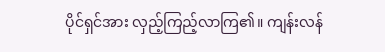ပိုင်ရှင်အား လှည့်ကြည့်လာကြ၏။ ကျန်းလန်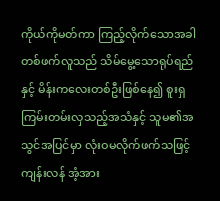ကိုယ်ကိုမတ်ကာ ကြည့်လိုက်သောအခါ တစ်ဖက်လူသည် သိမ်မွေ့သောရုပ်ရည်နှင့် မိန်းကလေးတစ်ဦးဖြစ်နေ၍ စူးရှကြမ်းတမ်းလှသည့်အသံနှင့် သူမ၏အသွင်အပြင်မှာ လုံးဝမလိုက်ဖက်သဖြင့် ကျန်းလန် အံ့အား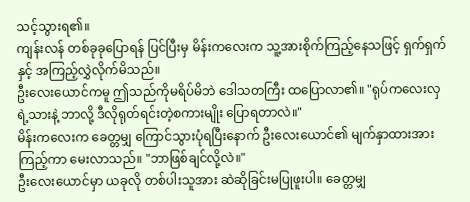သင့်သွားရ၏။
ကျန်းလန် တစ်ခုခုပြောရန် ပြင်ပြီးမှ မိန်းကလေးက သူ့အားစိုက်ကြည့်နေသဖြင့် ရှက်ရှက်နှင့် အကြည့်လွှဲလိုက်မိသည်။
ဦးလေးယောင်ကမူ ဤသည်ကိုမရိပ်မိဘဲ ဒေါသတကြီး ထပြောလာ၏။ "ရုပ်ကလေးလှရဲ့သားနဲ့ ဘာလို့ ဒီလိုရုတ်ရင်းတဲ့စကားမျိုး ပြောရတာလဲ။"
မိန်းကလေးက ခေတ္တမျှ ကြောင်သွားပုံရပြီးနောက် ဦးလေးယောင်၏ မျက်နှာထားအား ကြည့်ကာ မေးလာသည်။ "ဘာဖြစ်ချင်လို့လဲ။"
ဦးလေးယောင်မှာ ယခုလို တစ်ပါးသူအား ဆဲဆိုခြင်းမပြုဖူးပါ။ ခေတ္တမျှ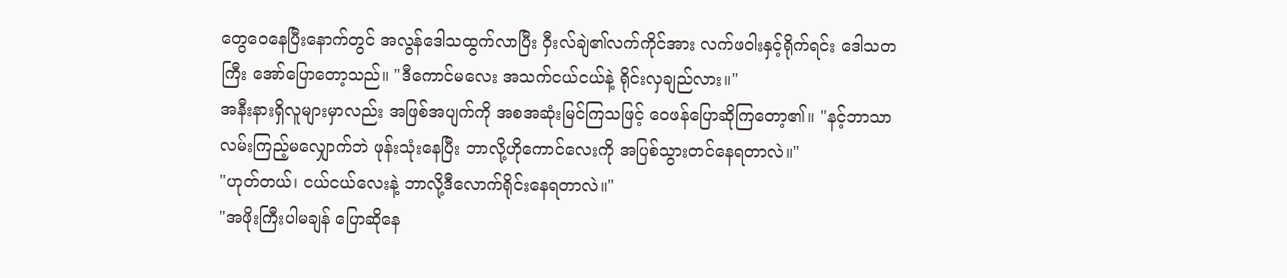တွေဝေနေပြီးနောက်တွင် အလွန်ဒေါသထွက်လာပြီး ဝှီးလ်ချဲ၏လက်ကိုင်အား လက်ဖဝါးနှင့်ရိုက်ရင်း ဒေါသတကြီး အော်ပြောတော့သည်။ "ဒီကောင်မလေး အသက်ငယ်ငယ်နဲ့ ရိုင်းလှချည်လား။"
အနီးနားရှိလူများမှာလည်း အဖြစ်အပျက်ကို အစအဆုံးမြင်ကြသဖြင့် ဝေဖန်ပြောဆိုကြတော့၏။ "နင့်ဘာသာ လမ်းကြည့်မလျှောက်ဘဲ ဖုန်းသုံးနေပြီး ဘာလို့ဟိုကောင်လေးကို အပြစ်သွားတင်နေရတာလဲ။"
"ဟုတ်တယ်၊ ငယ်ငယ်လေးနဲ့ ဘာလို့ဒီလောက်ရိုင်းနေရတာလဲ။"
"အဖိုးကြီးပါမချန် ပြောဆိုနေ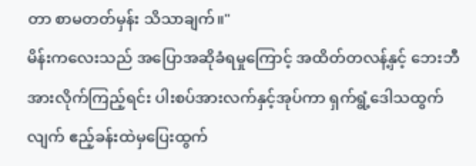တာ စာမတတ်မှန်း သိသာချက်။"
မိန်းကလေးသည် အပြောအဆိုခံရမှုကြောင့် အထိတ်တလန့်နှင့် ဘေးဘီအားလိုက်ကြည့်ရင်း ပါးစပ်အားလက်နှင့်အုပ်ကာ ရှက်ရွံ့ဒေါသထွက်လျက် ဧည့်ခန်းထဲမှပြေးထွက်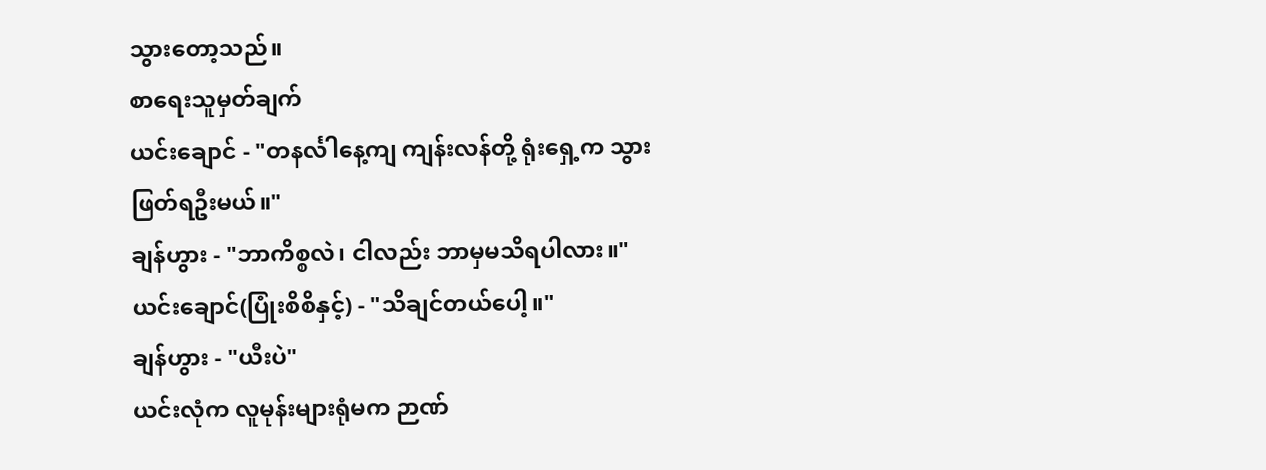သွားတော့သည်။
စာရေးသူမှတ်ချက်
ယင်းချောင် - "တနင်္လါနေ့ကျ ကျန်းလန်တို့ ရုံးရှေ့က သွားဖြတ်ရဦးမယ်။"
ချန်ဟွား - "ဘာကိစ္စလဲ၊ ငါလည်း ဘာမှမသိရပါလား။"
ယင်းချောင်(ပြုံးစိစိနှင့်) - "သိချင်တယ်ပေါ့။"
ချန်ဟွား - "ယီးပဲ"
ယင်းလုံက လူမုန်းများရုံမက ဉာဏ်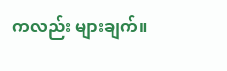ကလည်း များချက်။